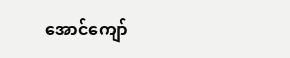အောင်ကျော်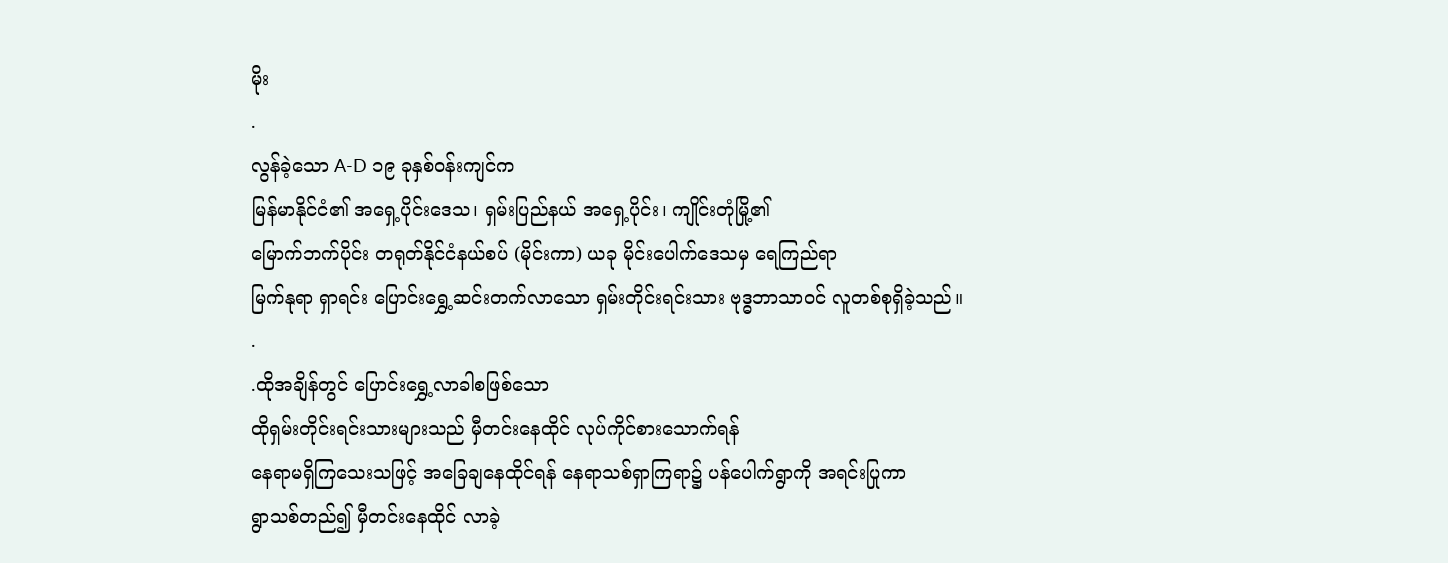မိုး
.
လွန်ခဲ့သော A-D ၁၉ ခုနှစ်ဝန်းကျင်က
မြန်မာနိုင်ငံ၏ အရှေ့ပိုင်းဒေသ၊ ရှမ်းပြည်နယ် အရှေ့ပိုင်း၊ ကျိုင်းတုံမြို့၏
မြောက်ဘက်ပိုင်း တရုတ်နိုင်ငံနယ်စပ် (မိုင်းကာ) ယခု မိုင်းပေါက်ဒေသမှ ရေကြည်ရာ
မြက်နုရာ ရှာရင်း ပြောင်းရွှေ့ဆင်းတက်လာသော ရှမ်းတိုင်းရင်းသား ဗုဒ္ဓဘာသာဝင် လူတစ်စုရှိခဲ့သည်။
.
.ထိုအချိန်တွင် ပြောင်းရွှေ့လာခါစဖြစ်သော
ထိုရှမ်းတိုင်းရင်းသားများသည် မှီတင်းနေထိုင် လုပ်ကိုင်စားသောက်ရန်
နေရာမရှိကြသေးသဖြင့် အခြေချနေထိုင်ရန် နေရာသစ်ရှာကြရာ၌ ပန်ပေါက်ရွာကို အရင်းပြုကာ
ရွာသစ်တည်၍ မှီတင်းနေထိုင် လာခဲ့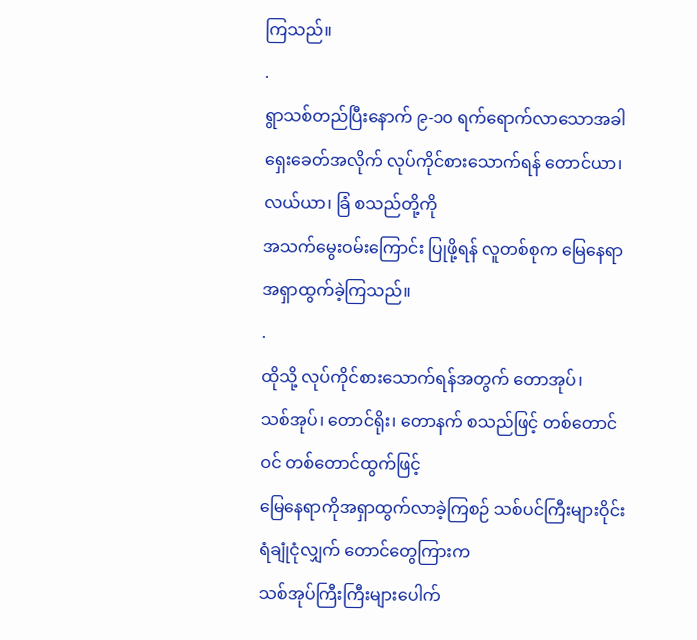ကြသည်။
.
ရွာသစ်တည်ပြီးနောက် ၉-၁၀ ရက်ရောက်လာသောအခါ
ရှေးခေတ်အလိုက် လုပ်ကိုင်စားသောက်ရန် တောင်ယာ၊ လယ်ယာ၊ ခြံ စသည်တို့ကို
အသက်မွေးဝမ်းကြောင်း ပြုဖို့ရန် လူတစ်စုက မြေနေရာအရှာထွက်ခဲ့ကြသည်။
.
ထိုသို့ လုပ်ကိုင်စားသောက်ရန်အတွက် တောအုပ်၊
သစ်အုပ်၊ တောင်ရိုး၊ တောနက် စသည်ဖြင့် တစ်တောင်ဝင် တစ်တောင်ထွက်ဖြင့်
မြေနေရာကိုအရှာထွက်လာခဲ့ကြစဉ် သစ်ပင်ကြီးများဝိုင်းရံချုံငုံလျှက် တောင်တွေကြားက
သစ်အုပ်ကြီးကြီးများပေါက်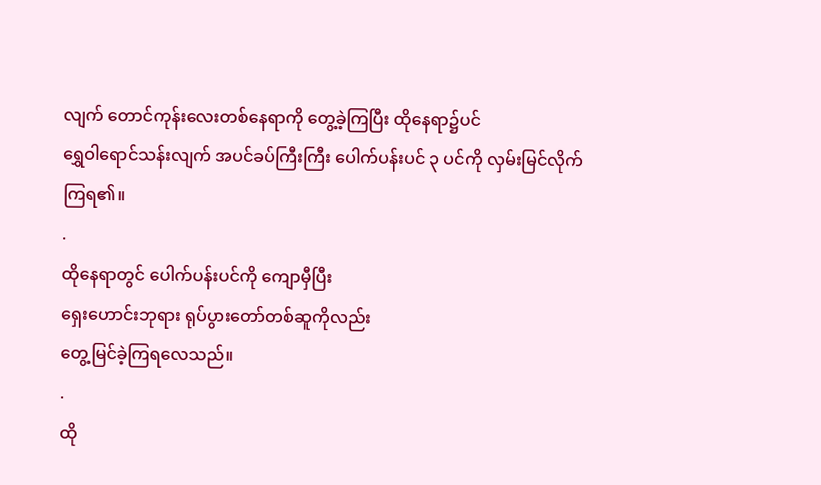လျက် တောင်ကုန်းလေးတစ်နေရာကို တွေ့ခဲ့ကြပြီး ထိုနေရာ၌ပင်
ရွှေဝါရောင်သန်းလျက် အပင်ခပ်ကြီးကြီး ပေါက်ပန်းပင် ၃ ပင်ကို လှမ်းမြင်လိုက်ကြရ၏။
.
ထိုနေရာတွင် ပေါက်ပန်းပင်ကို ကျောမှီပြီး
ရှေးဟောင်းဘုရား ရုပ်ပွားတော်တစ်ဆူကိုလည်း
တွေ့မြင်ခဲ့ကြရလေသည်။
.
ထို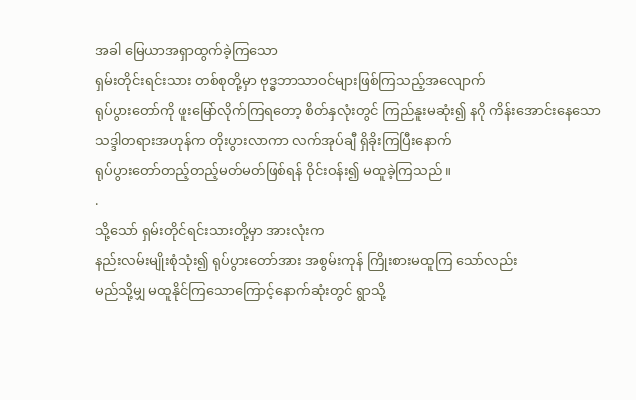အခါ မြေယာအရှာထွက်ခဲ့ကြသော
ရှမ်းတိုင်းရင်းသား တစ်စုတို့မှာ ဗုဒ္ဓဘာသာဝင်များဖြစ်ကြသည့်အလျောက်
ရုပ်ပွားတော်ကို ဖူးမြော်လိုက်ကြရတော့ စိတ်နှလုံးတွင် ကြည်နူးမဆုံး၍ နဂို ကိန်းအောင်းနေသော
သဒ္ဒါတရားအဟုန်က တိုးပွားလာကာ လက်အုပ်ချီ ရှိခိုးကြပြီးနောက်
ရုပ်ပွားတော်တည့်တည့်မတ်မတ်ဖြစ်ရန် ဝိုင်းဝန်း၍ မထူခဲ့ကြသည်။
.
သို့သော် ရှမ်းတိုင်ရင်းသားတို့မှာ အားလုံးက
နည်းလမ်းမျိုးစုံသုံး၍ ရုပ်ပွားတော်အား အစွမ်းကုန် ကြိုးစားမထူကြ သော်လည်း
မည်သို့မျှ မထူနိုင်ကြသောကြောင့်နောက်ဆုံးတွင် ရွာသို့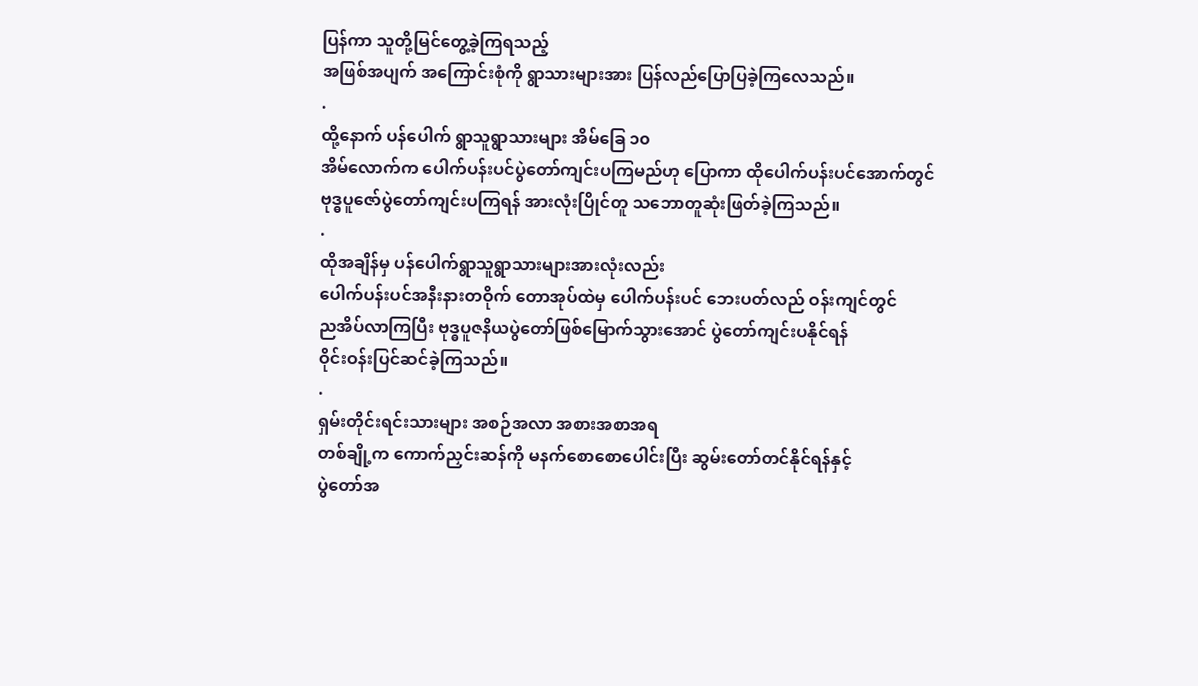ပြန်ကာ သူတို့မြင်တွေ့ခဲ့ကြရသည့်
အဖြစ်အပျက် အကြောင်းစုံကို ရွာသားများအား ပြန်လည်ပြောပြခဲ့ကြလေသည်။
.
ထို့နောက် ပန်ပေါက် ရွာသူရွာသားများ အိမ်ခြေ ၁၀
အိမ်လောက်က ပေါက်ပန်းပင်ပွဲတော်ကျင်းပကြမည်ဟု ပြောကာ ထိုပေါက်ပန်းပင်အောက်တွင်
ဗုဒ္ဓပူဇော်ပွဲတော်ကျင်းပကြရန် အားလုံးပြိုင်တူ သဘောတူဆုံးဖြတ်ခဲ့ကြသည်။
.
ထိုအချိန်မှ ပန်ပေါက်ရွာသူရွာသားများအားလုံးလည်း
ပေါက်ပန်းပင်အနီးနားတဝိုက် တောအုပ်ထဲမှ ပေါက်ပန်းပင် ဘေးပတ်လည် ဝန်းကျင်တွင်
ညအိပ်လာကြပြီး ဗုဒ္ဓပူဇနိယပွဲတော်ဖြစ်မြောက်သွားအောင် ပွဲတော်ကျင်းပနိုင်ရန်
ဝိုင်းဝန်းပြင်ဆင်ခဲ့ကြသည်။
.
ရှမ်းတိုင်းရင်းသားများ အစဉ်အလာ အစားအစာအရ
တစ်ချို့က ကောက်ညှင်းဆန်ကို မနက်စောစောပေါင်းပြီး ဆွမ်းတော်တင်နိုင်ရန်နှင့်
ပွဲတော်အ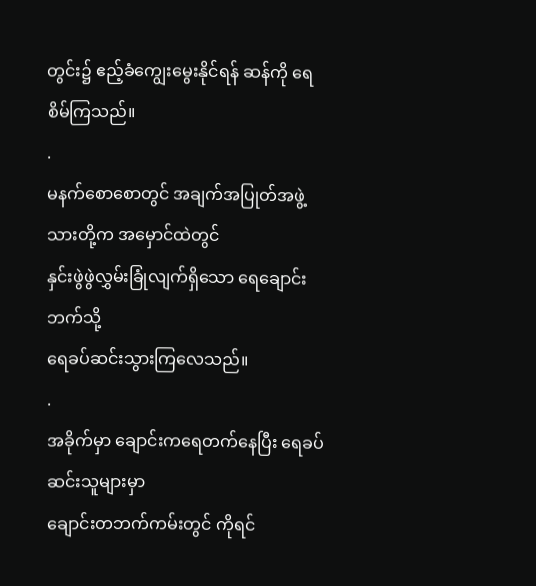တွင်း၌ ဧည့်ခံကျွေးမွေးနိုင်ရန် ဆန်ကို ရေစိမ်ကြသည်။
.
မနက်စောစောတွင် အချက်အပြုတ်အဖွဲ့သားတို့က အမှောင်ထဲတွင်
နှင်းဖွဲဖွဲလွှမ်းခြုံလျက်ရှိသော ရေချောင်းဘက်သို့
ရေခပ်ဆင်းသွားကြလေသည်။
.
အခိုက်မှာ ချောင်းကရေတက်နေပြီး ရေခပ်ဆင်းသူများမှာ
ချောင်းတဘက်ကမ်းတွင် ကိုရင်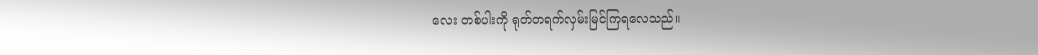လေး တစ်ပါးကို ရုတ်တရက်လှမ်းမြင်ကြရလေသည်။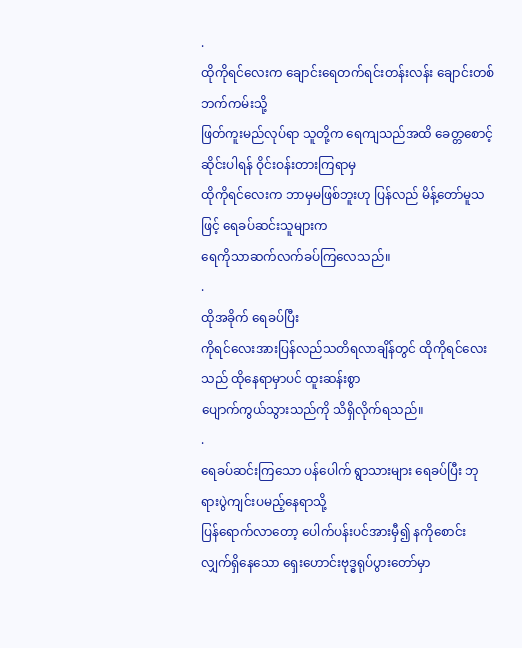.
ထိုကိုရင်လေးက ချောင်းရေတက်ရင်းတန်းလန်း ချောင်းတစ်ဘက်ကမ်းသို့
ဖြတ်ကူးမည်လုပ်ရာ သူတို့က ရေကျသည်အထိ ခေတ္တစောင့်ဆိုင်းပါရန် ဝိုင်းဝန်းတားကြရာမှ
ထိုကိုရင်လေးက ဘာမှမဖြစ်ဘူးဟု ပြန်လည် မိန့်တော်မူသဖြင့် ရေခပ်ဆင်းသူများက
ရေကိုသာဆက်လက်ခပ်ကြလေသည်။
.
ထိုအခိုက် ရေခပ်ပြီး
ကိုရင်လေးအားပြန်လည်သတိရလာချိန်တွင် ထိုကိုရင်လေးသည် ထိုနေရာမှာပင် ထူးဆန်းစွာ
ပျောက်ကွယ်သွားသည်ကို သိရှိလိုက်ရသည်။
.
ရေခပ်ဆင်းကြသော ပန်ပေါက် ရွာသားများ ရေခပ်ပြီး ဘုရားပွဲကျင်းပမည့်နေရာသို့
ပြန်ရောက်လာတော့ ပေါက်ပန်းပင်အားမှီ၍ နကိုစောင်းလျှက်ရှိနေသော ရှေးဟောင်းဗုဒ္ဓရုပ်ပွားတော်မှာ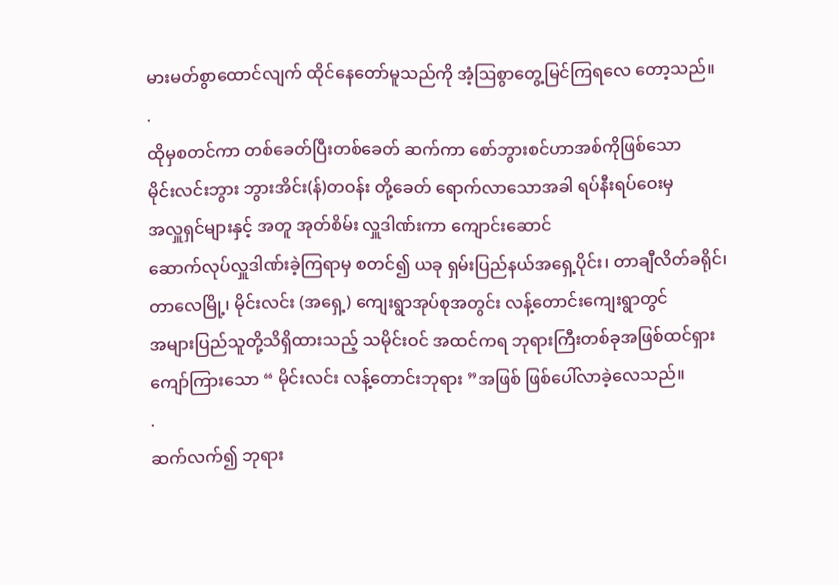မားမတ်စွာထောင်လျက် ထိုင်နေတော်မူသည်ကို အံ့ဩစွာတွေ့မြင်ကြရလေ တော့သည်။
.
ထိုမှစတင်ကာ တစ်ခေတ်ပြီးတစ်ခေတ် ဆက်ကာ စော်ဘွားစင်ဟာအစ်ကိုဖြစ်သော
မိုင်းလင်းဘွား ဘွားအိင်း(န်)တဝန်း တို့ခေတ် ရောက်လာသောအခါ ရပ်နီးရပ်ဝေးမှ
အလှူရှင်များနှင့် အတူ အုတ်စိမ်း လှူဒါဏ်းကာ ကျောင်းဆောင်
ဆောက်လုပ်လှူဒါဏ်းခဲ့ကြရာမှ စတင်၍ ယခု ရှမ်းပြည်နယ်အရှေ့ပိုင်း၊ တာချီလိတ်ခရိုင်၊
တာလေမြို့၊ မိုင်းလင်း (အရှေ့) ကျေးရွာအုပ်စုအတွင်း လန့်တောင်းကျေးရွာတွင်
အများပြည်သူတို့သိရှိထားသည့် သမိုင်းဝင် အထင်ကရ ဘုရားကြီးတစ်ခုအဖြစ်ထင်ရှား
ကျော်ကြားသော “ မိုင်းလင်း လန့်တောင်းဘုရား ”အဖြစ် ဖြစ်ပေါ်လာခဲ့လေသည်။
.
ဆက်လက်၍ ဘုရား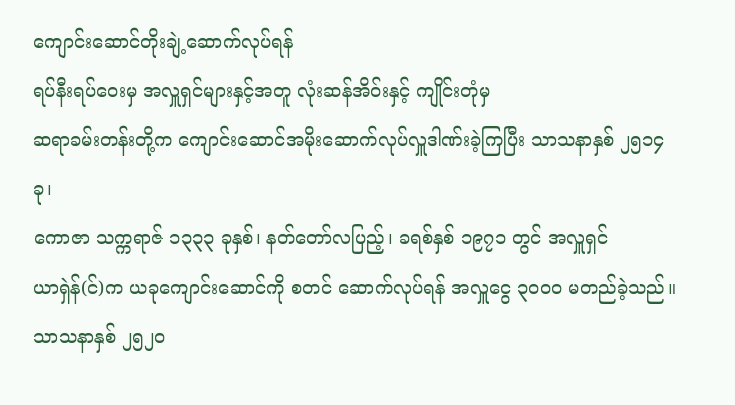ကျောင်းဆောင်တိုးချဲ့ဆောက်လုပ်ရန်
ရပ်နီးရပ်ဝေးမှ အလှူရှင်များနှင့်အတူ လုံးဆန်အိဝ်းနှင့် ကျိုင်းတုံမှ
ဆရာခမ်းတန်းတို့က ကျောင်းဆောင်အမိုးဆောက်လုပ်လှူဒါဏ်းခဲ့ကြပြီး သာသနာနှစ် ၂၅၁၄ ခု၊
ကောဇာ သက္ကရာဇ် ၁၃၃၃ ခုနှစ်၊ နတ်တော်လပြည့်၊ ခရစ်နှစ် ၁၉၇၁ တွင် အလှူရှင်
ယာရှဲန်(င်)က ယခုကျောင်းဆောင်ကို စတင် ဆောက်လုပ်ရန် အလှူငွေ ၃၀၀၀ မတည်ခဲ့သည်။
သာသနာနှစ် ၂၅၂၀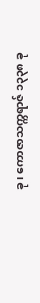ခု၊ ကောဇာသက္ကရာဇ် ၁၃၃၈ ခု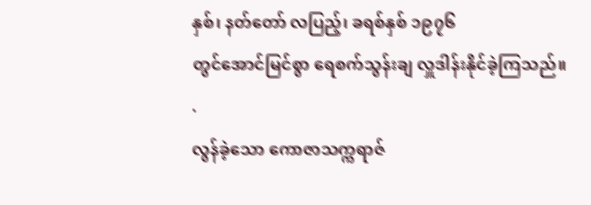နှစ်၊ နတ်တော် လပြည့်၊ ခရစ်နှစ် ၁၉၇၆
တွင်အောင်မြင်စွာ ရေစက်သွန်းချ လှူဒါန်းနိုင်ခဲ့ကြသည်။
.
လွန်ခဲ့သော ကောဇာသက္ကရာဇ်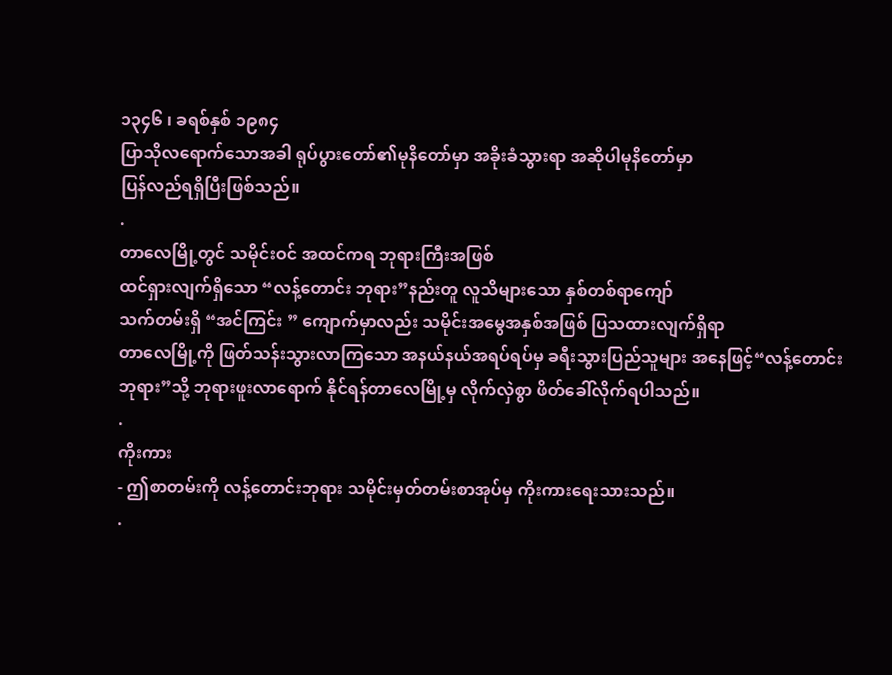၁၃၄၆ ၊ ခရစ်နှစ် ၁၉၈၄
ပြာသိုလရောက်သောအခါ ရုပ်ပွားတော်၏မုနိတော်မှာ အခိုးခံသွားရာ အဆိုပါမုနိတော်မှာ
ပြန်လည်ရရှိပြီးဖြစ်သည်။
.
တာလေမြို့တွင် သမိုင်းဝင် အထင်ကရ ဘုရားကြီးအဖြစ်
ထင်ရှားလျက်ရှိသော “လန့်တောင်း ဘုရား”နည်းတူ လူသိများသော နှစ်တစ်ရာကျော်
သက်တမ်းရှိ “အင်ကြင်း ” ကျောက်မှာလည်း သမိုင်းအမွေအနှစ်အဖြစ် ပြသထားလျက်ရှိရာ
တာလေမြို့ကို ဖြတ်သန်းသွားလာကြသော အနယ်နယ်အရပ်ရပ်မှ ခရီးသွားပြည်သူများ အနေဖြင့်“လန့်တောင်း
ဘုရား”သို့ ဘုရားဖူးလာရောက် နိုင်ရန်တာလေမြို့မှ လိုက်လှဲစွာ ဖိတ်ခေါ်လိုက်ရပါသည်။
.
ကိုးကား
- ဤစာတမ်းကို လန့်တောင်းဘုရား သမိုင်းမှတ်တမ်းစာအုပ်မှ ကိုးကားရေးသားသည်။
.